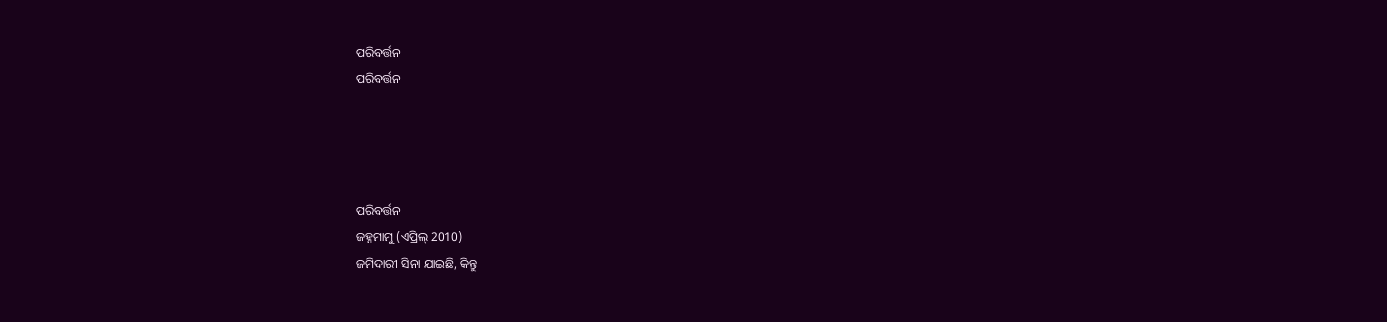ପରିବର୍ତ୍ତନ
ପରିବର୍ତ୍ତନ




ପରିବର୍ତ୍ତନ
ଜହ୍ନମାମୁ (ଏପ୍ରିଲ୍ 2010)
ଜମିଦାରୀ ସିନା ଯାଇଛି, କିନ୍ତୁ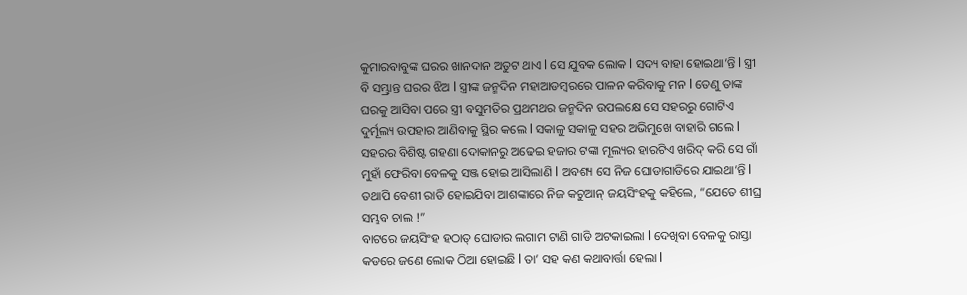କୁମାରବାବୁଙ୍କ ଘରର ଖାନଦାନ ଅତୁଟ ଥାଏ l ସେ ଯୁବକ ଲୋକ l ସଦ୍ୟ ବାହା ହୋଇଥା’ନ୍ତି l ସ୍ତ୍ରୀ ବି ସମ୍ଭ୍ରାନ୍ତ ଘରର ଝିଅ l ସ୍ତ୍ରୀଙ୍କ ଜନ୍ମଦିନ ମହାଆଡମ୍ବରରେ ପାଳନ କରିବାକୁ ମନ l ତେଣୁ ତାଙ୍କ ଘରକୁ ଆସିବା ପରେ ସ୍ତ୍ରୀ ବସୁମତିର ପ୍ରଥମଥର ଜନ୍ମଦିନ ଉପଲକ୍ଷେ ସେ ସହରରୁ ଗୋଟିଏ ଦୁର୍ମୂଲ୍ୟ ଉପହାର ଆଣିବାକୁ ସ୍ଥିର କଲେ l ସକାଳୁ ସକାଳୁ ସହର ଅଭିମୁଖେ ବାହାରି ଗଲେ l
ସହରର ବିଶିଷ୍ଟ ଗହଣା ଦୋକାନରୁ ଅଢେଇ ହଜାର ଟଙ୍କା ମୂଲ୍ୟର ହାରଟିଏ ଖରିଦ୍ କରି ସେ ଗାଁ ମୁହାଁ ଫେରିବା ବେଳକୁ ସଞ୍ଜ ହୋଇ ଆସିଲାଣି l ଅବଶ୍ୟ ସେ ନିଜ ଘୋଡାଗାଡିରେ ଯାଇଥା’ନ୍ତି l ତଥାପି ବେଶୀ ରାତି ହୋଇଯିବା ଆଶଙ୍କାରେ ନିଜ କଚୁଆନ୍ ଜୟସିଂହକୁ କହିଲେ, “ଯେତେ ଶୀଘ୍ର ସମ୍ଭବ ଚାଲ !”
ବାଟରେ ଜୟସିଂହ ହଠାତ୍ ଘୋଡାର ଲଗାମ ଟାଣି ଗାଡି ଅଟକାଇଲା l ଦେଖିବା ବେଳକୁ ରାସ୍ତା କଡରେ ଜଣେ ଲୋକ ଠିଆ ହୋଇଛି l ତା’ ସହ କଣ କଥାବାର୍ତ୍ତା ହେଲା l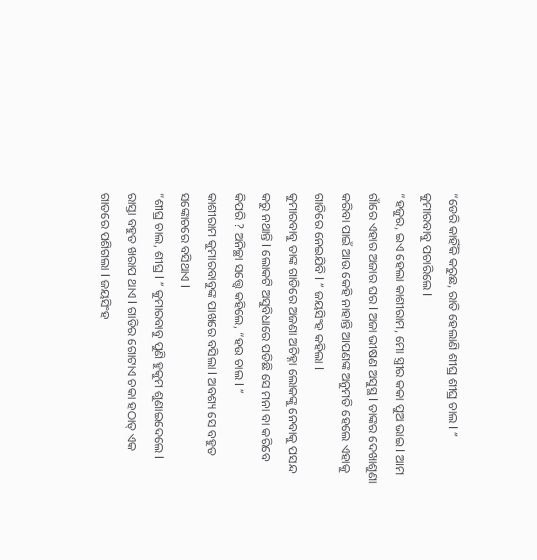“ଡେରି କାହିଁକି କରୁଛ, ରାତି ହେଲାଣି ଶୀଘ୍ର ଶୀଘ୍ର ଚାଲ l ” କୁମାରବାବୁ ପଚାରିଲେ l
“ହଜୁର, ଇଏ ହେଲା କାଶୀରାମ, ମୋ ସ୍ତ୍ରୀର କକା ପୁଅ ଭାଇ l ଆମ ଗାଁରେ ଏହାର ଅଜାର ଘର l ଅଜା ଭୀଷଣ ଅସୁସ୍ଥ l ତାଙ୍କର ଦେଖାଶୁଣା କରିବା ପାଇଁ ଆଉ କେହି ନାହାନ୍ତି ଆପଣଙ୍କ ଅନୁମତି ହେଲେ ଏହାକୁ ଗାଡିରେ ନେଇଯିବି l ” ଜୟସିଂହ କହିଲା l
କୁମାରବାବୁ ତାଙ୍କ ଗାଡିରେ ଅଜଣା ଅଚିହ୍ନା ଲୋକଙ୍କୁ ନେବାକୁ ପସନ୍ଦ କରୁ ନଥାନ୍ତି l ଲୋକଟି ଅସୁବିଧାରେ ପଡିଛି ସେ ମନା ବା କରିବେ କିପରି ? ଅନିଚ୍ଛା ସତ୍ତ୍ୱେ କହିଲେ, “ହଉ ଚାଲ l ”
କାଶୀରାମ କୁମାରବାବୁଙ୍କ ପାଖରେ ବସିଲା l ଅବଶ୍ୟ ସେ ବହୁତ ସଙ୍କୋଚରେ ବସିଥାଏ l
“ଶୀଘ୍ର ଚାଲ, ଶୀଘ୍ର l ” କୁମାରବାବୁ ପୁଣି ହୁକୁମ ଶୁଣାଇଦେଲେ l
ରାସ୍ତା ବହୁତ ଖରାପ ଥାଏ l ଗାଡିର ଗୋଟାଏ ଚକା ହଠାତ୍ ଏକ ଗାତରେ ପଶିଗଲା l ଜୟସିଂହ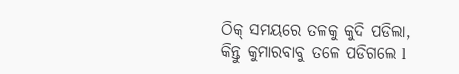ଠିକ୍ ସମୟରେ ତଳକୁ କୁଦି ପଡିଲା, କିନ୍ତୁ କୁମାରବାବୁ ତଳେ ପଡିଗଲେ l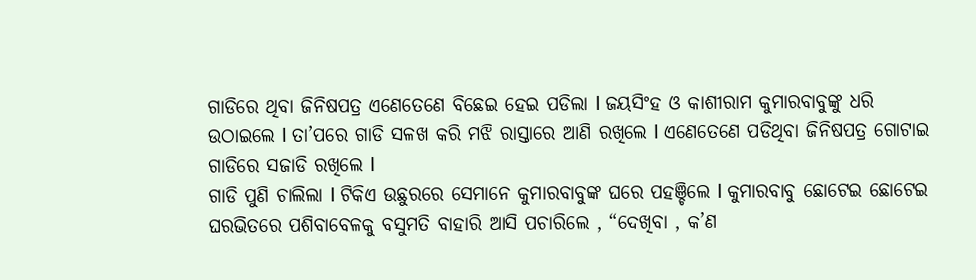ଗାଡିରେ ଥିବା ଜିନିଷପତ୍ର ଏଣେତେଣେ ବିଛେଇ ହେଇ ପଡିଲା l ଜୟସିଂହ ଓ କାଶୀରାମ କୁମାରବାବୁଙ୍କୁ ଧରି ଉଠାଇଲେ l ତା’ପରେ ଗାଡି ସଳଖ କରି ମଝି ରାସ୍ତାରେ ଆଣି ରଖିଲେ l ଏଣେତେଣେ ପଡିଥିବା ଜିନିଷପତ୍ର ଗୋଟାଇ ଗାଡିରେ ସଜାଡି ରଖିଲେ l
ଗାଡି ପୁଣି ଚାଲିଲା l ଟିକିଏ ଉଛୁରରେ ସେମାନେ କୁମାରବାବୁଙ୍କ ଘରେ ପହଞ୍ଚିଲେ l କୁମାରବାବୁ ଛୋଟେଇ ଛୋଟେଇ ଘରଭିତରେ ପଶିବାବେଳକୁ ବସୁମତି ବାହାରି ଆସି ପଚାରିଲେ , “ଦେଖିବା , କ’ଣ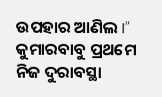ଉପହାର ଆଣିଲ I”
କୁମାରବାବୁ ପ୍ରଥମେ ନିଜ ଦୁରାବସ୍ଥା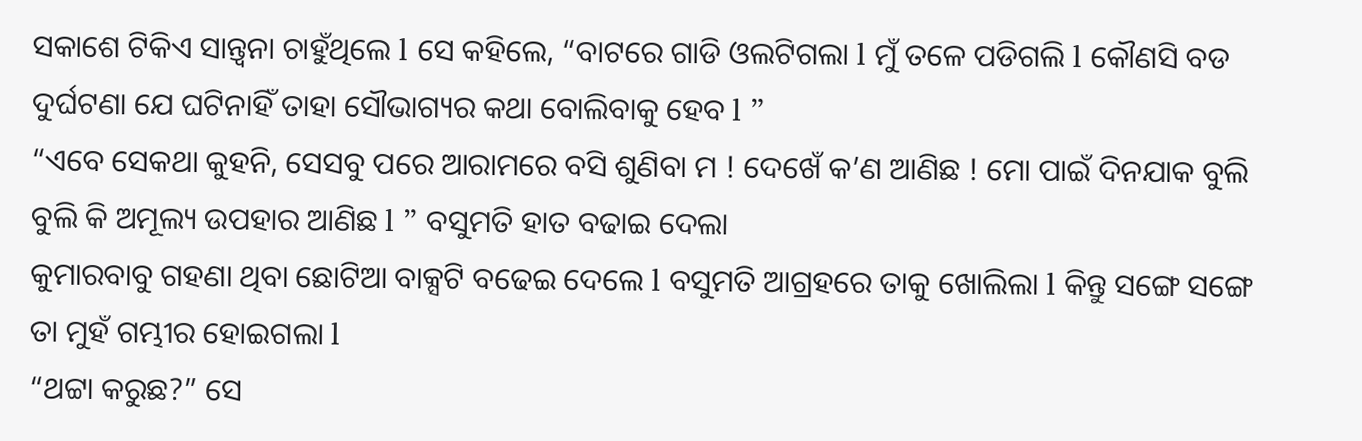ସକାଶେ ଟିକିଏ ସାନ୍ତ୍ୱନା ଚାହୁଁଥିଲେ l ସେ କହିଲେ, “ବାଟରେ ଗାଡି ଓଲଟିଗଲା l ମୁଁ ତଳେ ପଡିଗଲି l କୌଣସି ବଡ ଦୁର୍ଘଟଣା ଯେ ଘଟିନାହିଁ ତାହା ସୌଭାଗ୍ୟର କଥା ବୋଲିବାକୁ ହେବ l ”
“ଏବେ ସେକଥା କୁହନି, ସେସବୁ ପରେ ଆରାମରେ ବସି ଶୁଣିବା ମ ! ଦେଖେଁ କ’ଣ ଆଣିଛ ! ମୋ ପାଇଁ ଦିନଯାକ ବୁଲି ବୁଲି କି ଅମୂଲ୍ୟ ଉପହାର ଆଣିଛ l ” ବସୁମତି ହାତ ବଢାଇ ଦେଲା
କୁମାରବାବୁ ଗହଣା ଥିବା ଛୋଟିଆ ବାକ୍ସଟି ବଢେଇ ଦେଲେ l ବସୁମତି ଆଗ୍ରହରେ ତାକୁ ଖୋଲିଲା l କିନ୍ତୁ ସଙ୍ଗେ ସଙ୍ଗେ ତା ମୁହଁ ଗମ୍ଭୀର ହୋଇଗଲା l
“ଥଟ୍ଟା କରୁଛ?” ସେ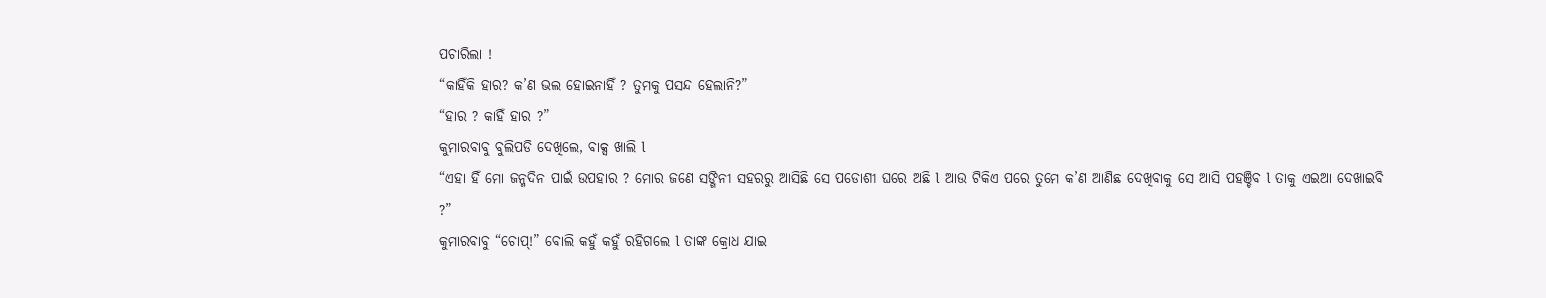ପଚାରିଲା !
“କାହିଁକି ହାର? କ’ଣ ଭଲ ହୋଇନାହିଁ ? ତୁମକୁ ପସନ୍ଦ ହେଲାନି?”
“ହାର ? କାହିଁ ହାର ?”
କୁମାରବାବୁ ବୁଲିପଡି ଦେଖିଲେ, ବାକ୍ସ ଖାଲି l
“ଏହା ହିଁ ମୋ ଜନ୍ମଦିନ ପାଇଁ ଉପହାର ? ମୋର ଜଣେ ସଙ୍ଗିନୀ ସହରରୁ ଆସିଛି ସେ ପଡୋଶୀ ଘରେ ଅଛି l ଆଉ ଟିକିଏ ପରେ ତୁମେ କ’ଣ ଆଣିଛ ଦେଖିବାକୁ ସେ ଆସି ପହଞ୍ଚିବ l ତାକୁ ଏଇଆ ଦେଖାଇବି ?”
କୁମାରବାବୁ “ଚୋପ୍!” ବୋଲି କହୁଁ କହୁଁ ରହିଗଲେ l ତାଙ୍କ କ୍ରୋଧ ଯାଇ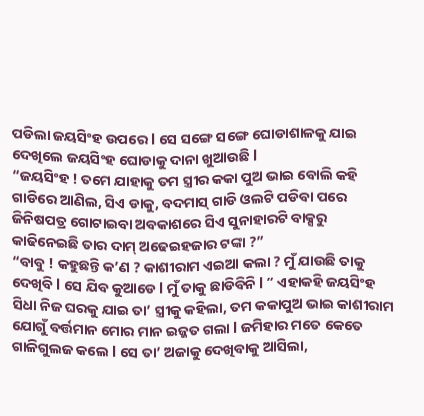ପଡିଲା ଜୟସିଂହ ଉପରେ l ସେ ସଙ୍ଗେ ସଙ୍ଗେ ଘୋଡାଶାଳକୁ ଯାଇ ଦେଖିଲେ ଜୟସିଂହ ଘୋଡାକୁ ଦାନା ଖୁଆଉଛି l
“ଜୟସିଂହ ! ତମେ ଯାହାକୁ ତମ ସ୍ତ୍ରୀର କକା ପୁଅ ଭାଇ ବୋଲି କହି ଗାଡିରେ ଆଣିଲ, ସିଏ ଡାକୁ, ବଦମାସ୍ ଗାଡି ଓଲଟି ପଡିବା ପରେ ଜିନିଷପତ୍ର ଗୋଟାଇବା ଅବକାଶରେ ସିଏ ସୁନାହାରଟି ବାକ୍ସରୁ କାଢିନେଇଛି ତାର ଦାମ୍ ଅଢେଇହଜାର ଟଙ୍କା ?”
“ବାବୁ ! କହୁଛନ୍ତି କ’ଣ ? କାଶୀରାମ ଏଇଆ କଲା ? ମୁଁ ଯାଉଛି ତାକୁ
ଦେଖିବି l ସେ ଯିବ କୁଆଡେ l ମୁଁ ତାକୁ ଛାଡିବିନି l ” ଏହାକହି ଜୟସିଂହ ସିଧା ନିଜ ଘରକୁ ଯାଇ ତା’ ସ୍ତ୍ରୀକୁ କହିଲା, ତମ କକାପୁଅ ଭାଇ କାଶୀରାମ ଯୋଗୁଁ ବର୍ତ୍ତମାନ ମୋର ମାନ ଇଜ୍ଜତ ଗଲା l ଜମିହାର ମତେ କେତେ ଗାଳିଗୁଲଜ କଲେ l ସେ ତା’ ଅଜାକୁ ଦେଖିବାକୁ ଆସିଲା,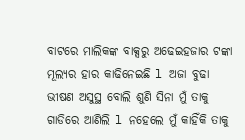ବାଟରେ ମାଲିକଙ୍କ ବାକ୍ସରୁ ଅଢେଇହଜାର ଟଙ୍କା ମୂଲ୍ୟର ହାର କାଢିନେଇଛି l ଅଜା ବୁଢା ଭୀଷଣ ଅସୁସ୍ଥ ବୋଲି ଶୁଣି ସିନା ମୁଁ ତାକୁ ଗାଡିରେ ଆଣିଲି l ନହେଲେ ମୁଁ କାହିଁକି ତାକୁ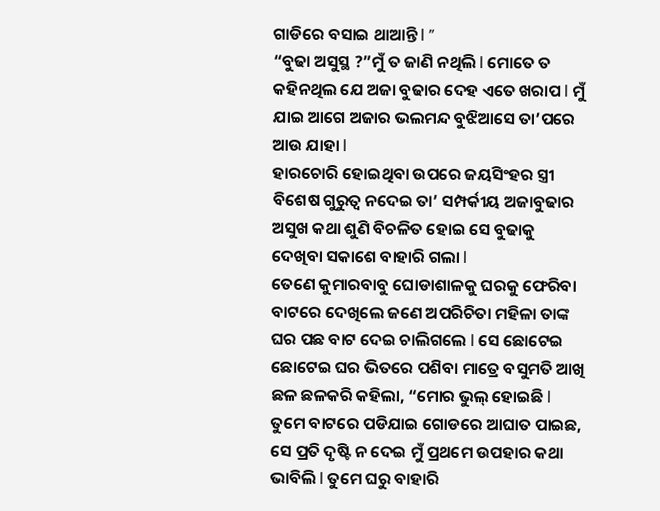ଗାଡିରେ ବସାଇ ଥାଆନ୍ତି l ”
“ବୁଢା ଅସୁସ୍ଥ ?”ମୁଁ ତ ଜାଣି ନଥିଲି l ମୋତେ ତ କହିନଥିଲ ଯେ ଅଜା ବୁଢାର ଦେହ ଏତେ ଖରାପ l ମୁଁ ଯାଇ ଆଗେ ଅଜାର ଭଲମନ୍ଦ ବୁଝିଆସେ ତା’ପରେ ଆଉ ଯାହା l
ହାରଚୋରି ହୋଇଥିବା ଉପରେ ଜୟସିଂହର ସ୍ତ୍ରୀ ବିଶେଷ ଗୁରୁତ୍ୱ ନଦେଇ ତା’ ସମ୍ପର୍କୀୟ ଅଜାବୁଢାର ଅସୁଖ କଥା ଶୁଣି ବିଚଳିତ ହୋଇ ସେ ବୁଢାକୁ ଦେଖିବା ସକାଶେ ବାହାରି ଗଲା l
ତେଣେ କୁମାରବାବୁ ଘୋଡାଶାଳକୁ ଘରକୁ ଫେରିବା ବାଟରେ ଦେଖିଲେ ଜଣେ ଅପରିଚିତା ମହିଳା ତାଙ୍କ ଘର ପଛ ବାଟ ଦେଇ ଚାଲିଗଲେ l ସେ ଛୋଟେଇ ଛୋଟେଇ ଘର ଭିତରେ ପଶିବା ମାତ୍ରେ ବସୁମତି ଆଖି ଛଳ ଛଳକରି କହିଲା, “ମୋର ଭୁଲ୍ ହୋଇଛି l ତୁମେ ବାଟରେ ପଡିଯାଇ ଗୋଡରେ ଆଘାତ ପାଇଛ, ସେ ପ୍ରତି ଦୃଷ୍ଟି ନ ଦେଇ ମୁଁ ପ୍ରଥମେ ଉପହାର କଥା ଭାବିଲି l ତୁମେ ଘରୁ ବାହାରି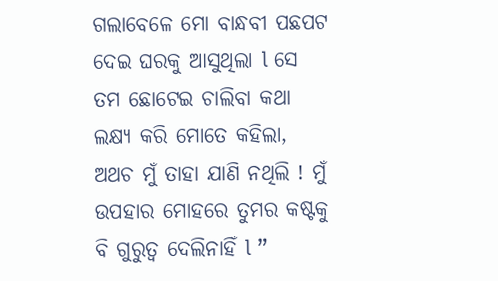ଗଲାବେଳେ ମୋ ବାନ୍ଧବୀ ପଛପଟ ଦେଇ ଘରକୁ ଆସୁଥିଲା l ସେ ତମ ଛୋଟେଇ ଚାଲିବା କଥା ଲକ୍ଷ୍ୟ କରି ମୋତେ କହିଲା, ଅଥଚ ମୁଁ ତାହା ଯାଣି ନଥିଲି ! ମୁଁ ଉପହାର ମୋହରେ ତୁମର କଷ୍ଟକୁ ବି ଗୁରୁତ୍ୱ ଦେଲିନାହିଁ l ”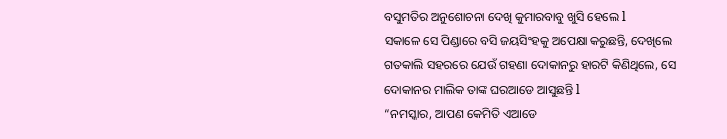ବସୁମତିର ଅନୁଶୋଚନା ଦେଖି କୁମାରବାବୁ ଖୁସି ହେଲେ l
ସକାଳେ ସେ ପିଣ୍ଡାରେ ବସି ଜୟସିଂହକୁ ଅପେକ୍ଷା କରୁଛନ୍ତି, ଦେଖିଲେ ଗତକାଲି ସହରରେ ଯେଉଁ ଗହଣା ଦୋକାନରୁ ହାରଟି କିଣିଥିଲେ, ସେ ଦୋକାନର ମାଲିକ ତାଙ୍କ ଘରଆଡେ ଆସୁଛନ୍ତି l
“ନମସ୍କାର, ଆପଣ କେମିତି ଏଆଡେ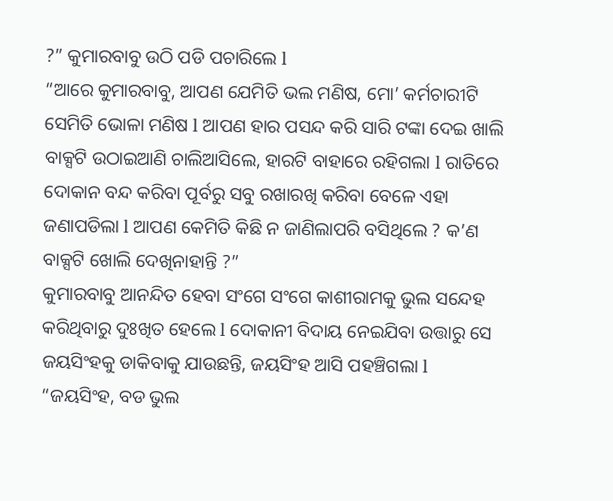?” କୁମାରବାବୁ ଉଠି ପଡି ପଚାରିଲେ l
“ଆରେ କୁମାରବାବୁ, ଆପଣ ଯେମିତି ଭଲ ମଣିଷ, ମୋ’ କର୍ମଚାରୀଟି ସେମିତି ଭୋଳା ମଣିଷ l ଆପଣ ହାର ପସନ୍ଦ କରି ସାରି ଟଙ୍କା ଦେଇ ଖାଲି ବାକ୍ସଟି ଉଠାଇଆଣି ଚାଲିଆସିଲେ, ହାରଟି ବାହାରେ ରହିଗଲା l ରାତିରେ ଦୋକାନ ବନ୍ଦ କରିବା ପୂର୍ବରୁ ସବୁ ରଖାରଖି କରିବା ବେଳେ ଏହା ଜଣାପଡିଲା l ଆପଣ କେମିତି କିଛି ନ ଜାଣିଲାପରି ବସିଥିଲେ ? କ’ଣ ବାକ୍ସଟି ଖୋଲି ଦେଖିନାହାନ୍ତି ?”
କୁମାରବାବୁ ଆନନ୍ଦିତ ହେବା ସଂଗେ ସଂଗେ କାଶୀରାମକୁ ଭୁଲ ସନ୍ଦେହ କରିଥିବାରୁ ଦୁଃଖିତ ହେଲେ l ଦୋକାନୀ ବିଦାୟ ନେଇଯିବା ଉତ୍ତାରୁ ସେ ଜୟସିଂହକୁ ଡାକିବାକୁ ଯାଉଛନ୍ତି, ଜୟସିଂହ ଆସି ପହଞ୍ଚିଗଲା l
“ଜୟସିଂହ, ବଡ ଭୁଲ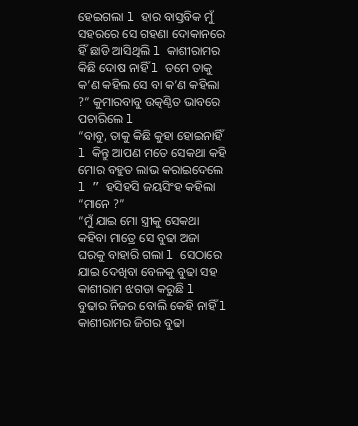ହେଇଗଲା l ହାର ବାସ୍ତବିକ ମୁଁ ସହରରେ ସେ ଗହଣା ଦୋକାନରେ ହିଁ ଛାଡି ଆସିଥିଲି l କାଶୀରାମର କିଛି ଦୋଷ ନାହିଁ l ତମେ ତାକୁ କ’ଣ କହିଲ ସେ ବା କ’ଣ କହିଲା ?” କୁମାରବାବୁ ଉତ୍କଣ୍ଠିତ ଭାବରେ ପଚାରିଲେ l
“ବାବୁ, ତାକୁ କିଛି କୁହା ହୋଇନାହିଁ l କିନ୍ତୁ ଆପଣ ମତେ ସେକଥା କହି ମୋର ବହୁତ ଲାଭ କରାଇଦେଲେ l ” ହସିହସି ଜୟସିଂହ କହିଲା
“ମାନେ ?”
“ମୁଁ ଯାଇ ମୋ ସ୍ତ୍ରୀକୁ ସେକଥା କହିବା ମାତ୍ରେ ସେ ବୁଢା ଅଜା ଘରକୁ ବାହାରି ଗଲା l ସେଠାରେ ଯାଇ ଦେଖିବା ବେଳକୁ ବୁଢା ସହ କାଶୀରାମ ଝଗଡା କରୁଛି l ବୁଢାର ନିଜର ବୋଲି କେହି ନାହିଁ l କାଶୀରାମର ଜିଗର ବୁଢା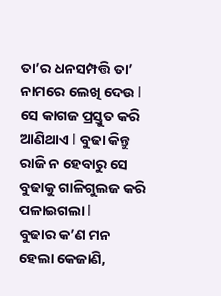ତା’ର ଧନସମ୍ପତ୍ତି ତା’ ନାମରେ ଲେଖି ଦେଉ l ସେ କାଗଜ ପ୍ରସ୍ତୁତ କରି ଆଣିଥାଏ l ବୁଢା କିନ୍ତୁ ରାଜି ନ ହେବାରୁ ସେ ବୁଢାକୁ ଗାଳିଗୁଲଜ କରି ପଳାଇଗଲା l
ବୁଢାର କ’ଣ ମନ ହେଲା କେଜାଣି,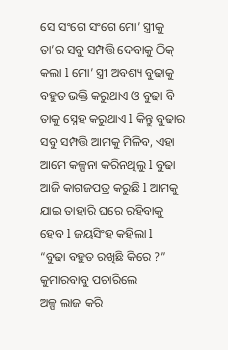ସେ ସଂଗେ ସଂଗେ ମୋ’ ସ୍ତ୍ରୀକୁ ତା’ର ସବୁ ସମ୍ପତ୍ତି ଦେବାକୁ ଠିକ୍ କଲା l ମୋ’ ସ୍ତ୍ରୀ ଅବଶ୍ୟ ବୁଢାକୁ ବହୁତ ଭକ୍ତି କରୁଥାଏ ଓ ବୁଢା ବି ତାକୁ ସ୍ନେହ କରୁଥାଏ l କିନ୍ତୁ ବୁଢାର ସବୁ ସମ୍ପତ୍ତି ଆମକୁ ମିଳିବ, ଏହା ଆମେ କଳ୍ପନା କରିନଥିଲୁ l ବୁଢା ଆଜି କାଗଜପତ୍ର କରୁଛି l ଆମକୁ ଯାଇ ତାହାରି ଘରେ ରହିବାକୁ ହେବ l ଜୟସିଂହ କହିଲା l
“ବୁଢା ବହୁତ ରଖିଛି କିରେ ?” କୁମାରବାବୁ ପଚାରିଲେ
ଅଳ୍ପ ଲାଜ କରି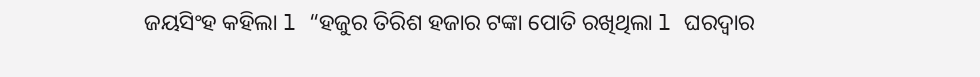ଜୟସିଂହ କହିଲା l “ହଜୁର ତିରିଶ ହଜାର ଟଙ୍କା ପୋତି ରଖିଥିଲା l ଘରଦ୍ୱାର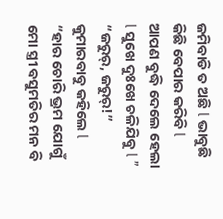ଜମିବାଡି ତ ଅଛି l ଭାବୁଛି କିଛି ବେପାର କରିବି l ଆପଣ ବୁଦ୍ଧି ଦେଲେ ହେଲା l ସୁଖେ ଦୁଃଖେ ଚଳିଯିବୁ l ”
“ଜରୁର୍, ଜରୁର୍!” କୁମାରବାବୁ କହିଲେ l “ହାର ଚୋରି ଭ୍ରମ ଯୋଗୁଁ ମୋ ସ୍ତ୍ରୀ ବସୁମତିର ମନ ବି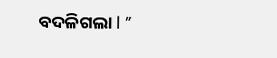ବଦଳିଗଲା l ”